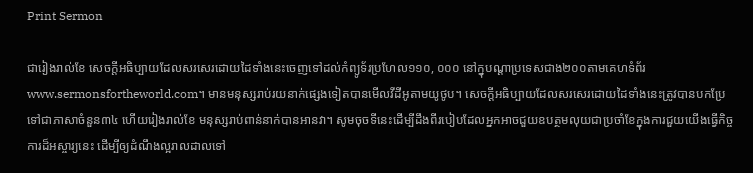Print Sermon

ជារៀងរាល់ខែ សេចក្ដីអធិប្បាយដែលសរសេរដោយដៃទាំងនេះចេញទៅដល់កំព្យូទ័រប្រហែល១១០, ០០០ នៅក្នុបណ្ដាប្រទេសជាង២០០តាមគេហទំព័រwww.sermonsfortheworld.com។ មានមនុស្សរាប់រយនាក់ផ្សេងទៀតបានមើលវីដីអូតាមយូថូប។ សេចក្ដីអធិប្បាយដែលសរសេរដោយដៃទាំងនេះត្រូវបានបកប្រែទៅជាភាសាចំនួន៣៤ ហើយរៀងរាល់ខែ មនុស្សរាប់ពាន់នាក់បានអានវា។ សូមចុចទីនេះដើម្បីដឹងពីរបៀបដែលអ្នកអាចជួយឧបត្ថមលុយជាប្រចាំខែក្នុងការជួយយើងធ្វើកិច្ចការដ៏អស្ចារ្យនេះ ដើម្បីឲ្យដំណឹងល្អរាលដាលទៅ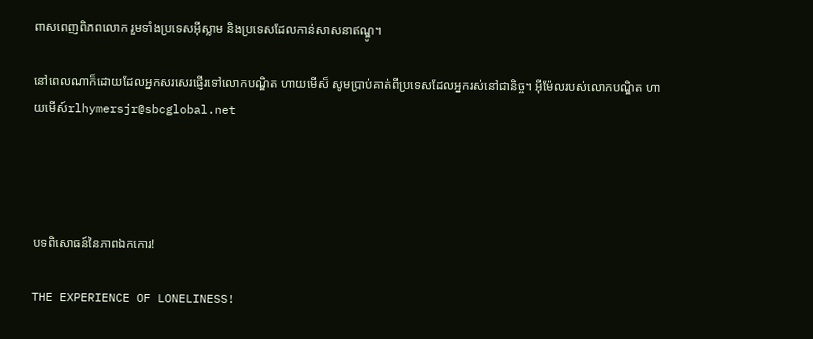ពាសពេញពិភពលោក រួមទាំងប្រទេសអ៊ីស្លាម និងប្រទេសដែលកាន់សាសនាឥណ្ឌូ។

នៅពេលណាក៏ដោយដែលអ្នកសរសេរផ្ញើរទៅលោកបណ្ឌិត ហាយមើស៏ សូមប្រាប់គាត់ពីប្រទេសដែលអ្នករស់នៅជានិច្ច។ អ៊ីម៉ែលរបស់លោកបណ្ឌិត ហាយមើស៍rlhymersjr@sbcglobal.net




បទពិសោធន៍នៃភាពឯកកោរ!

THE EXPERIENCE OF LONELINESS!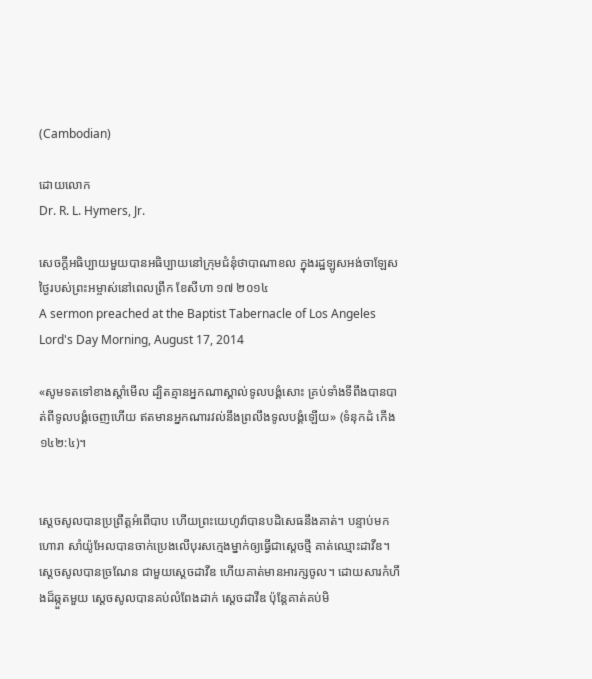(Cambodian)

ដោយលោក
Dr. R. L. Hymers, Jr.

សេចក្ដីអធិប្បាយមួយបានអធិប្បាយនៅក្រុមជំនុំថាបាណាខល ក្នុងរដ្ឋឡូសអង់ចាឡែស
ថ្ងៃរបស់ព្រះអម្ចាស់នៅពេលព្រឹក ខែសីហា ១៧ ២០១៤
A sermon preached at the Baptist Tabernacle of Los Angeles
Lord's Day Morning, August 17, 2014

«សូមទតទៅខាងស្តាំមើល ដ្បិតគ្មានអ្នកណាស្គាល់ទូលបង្គំសោះ គ្រប់ទាំងទីពឹងបានបាត់ពីទូលបង្គំចេញហើយ ឥតមានអ្នកណារវល់នឹងព្រលឹងទូលបង្គំឡើយ» (ទំនុកដំ កើង ១៤២:៤)។


ស្ដេចសូលបានប្រព្រឹត្ដអំពើបាប ហើយព្រះយេហូវ៉ាបានបដិសេធនឹងគាត់។ បន្ទាប់មក ហោរា សាំយ៉ូអែលបានចាក់ប្រេងលើបុរសក្មេងម្នាក់ឲ្យធ្វើជាស្ដេចថ្មី គាត់ឈ្មោះដាវីឌ។ ស្ដេចសូលបានច្រណែន ជាមួយស្ដេចដាវីឌ ហើយគាត់មានអារក្សចូល។ ដោយសារកំហឹងដ៏ឆ្កួតមួយ ស្ដេចសូលបានគប់លំពែងដាក់ ស្ដេចដាវីឌ ប៉ុន្ដែគាត់គប់មិ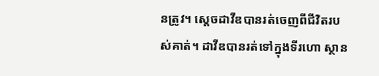នត្រូវ។ ស្ដេចដាវីឌបានរត់ចេញពីជីវិតរបស់គាត់។ ដាវីឌបានរត់ទៅក្នុងទីរហោ ស្ថាន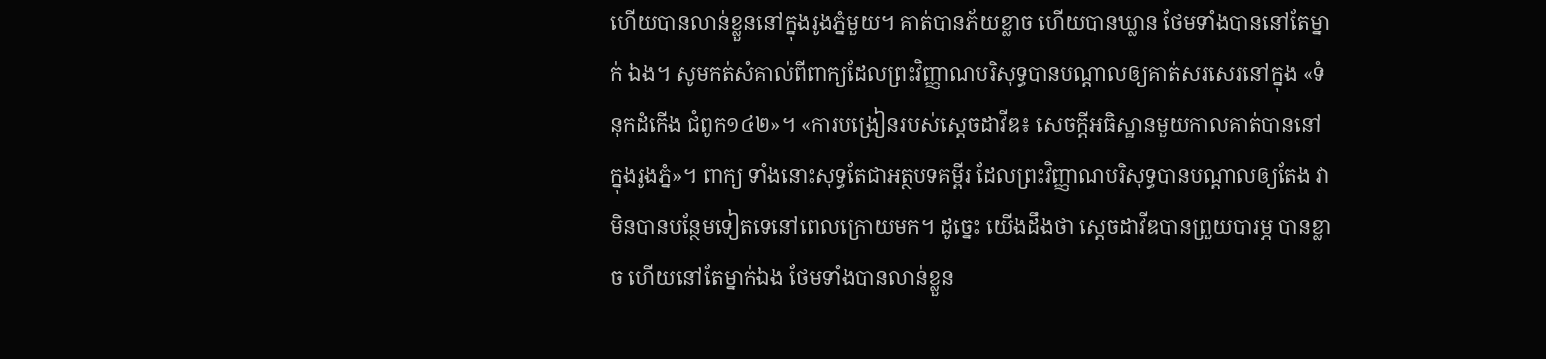ហើយបានលាន់ខ្លួននៅក្នុងរូងភ្នំមួយ។ គាត់បានភ័យខ្លាច ហើយបានឃ្លាន ថែមទាំងបាននៅតែម្នាក់ ឯង។ សូមកត់សំគាល់ពីពាក្យដែលព្រះវិញ្ញាណបរិសុទ្ធបានបណ្ដាលឲ្យគាត់សរសេរនៅក្នុង «ទំនុកដំកើង ជំពូក១៤២»។ «ការបង្រៀនរបស់ស្ដេចដាវីឌ៖ សេចក្ដីអធិស្ឋានមួយកាលគាត់បាននៅក្នុងរូងភ្នំ»។ ពាក្យ ទាំងនោះសុទ្ធតែជាអត្ថបទគម្ពីរ ដែលព្រះវិញ្ញាណបរិសុទ្ធបានបណ្ដាលឲ្យតែង វាមិនបានបន្ថែមទៀតទេនៅពេលក្រោយមក។ ដូច្នេះ យើងដឹងថា ស្ដេចដាវីឌបានព្រួយបារម្ភ បានខ្លាច ហើយនៅតែម្នាក់ឯង ថែមទាំងបានលាន់ខ្លួន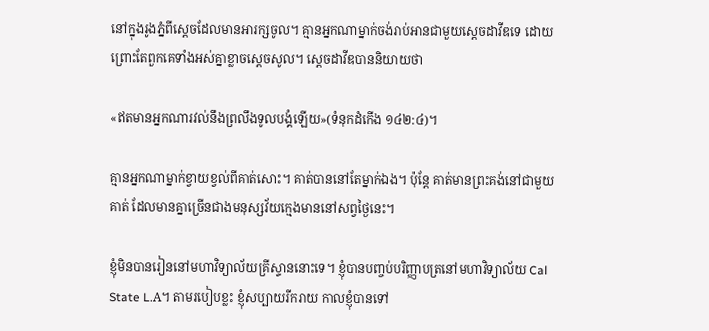នៅក្នុងរូងភ្នំពីស្ដេចដែលមានអារក្សចូល។ គ្មានអ្នកណាម្នាក់ចង់រាប់អានជាមួយស្ដេចដាវីឌទេ ដោយព្រោះតែពួកគេទាំងអស់គ្នាខ្លាចស្ដេចសូល។ ស្ដេចដាវីឌបាននិយាយថា

«ឥតមានអ្នកណារវល់នឹងព្រលឹងទូលបង្គំឡើយ»(ទំនុកដំកើង ១៤២:៤)។

គ្មានអ្នកណាម្នាក់ខ្វាយខ្វល់ពីគាត់សោះ។ គាត់បាននៅតែម្នាក់ឯង។ ប៉ុន្ដែ គាត់មានព្រះគង់នៅជាមួយគាត់ ដែលមានគ្នាច្រើនជាងមនុស្សវ័យក្មេងមាននៅសព្វថ្ងៃនេះ។

ខ្ញុំមិនបានរៀននៅមហាវិទ្យាល័យគ្រីស្ទាននោះទេ។ ខ្ញុំបានបញ្ចប់បរិញ្ញាបត្រនៅមហាវិទ្យាល័យ Cal State L.A។ តាមរបៀបខ្លះ ខ្ញុំសប្បាយរីករាយ កាលខ្ញុំបានទៅ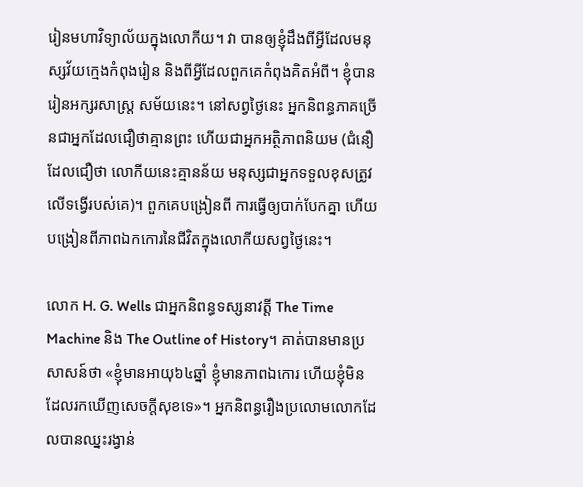រៀនមហាវិទ្យាល័យក្នុងលោកីយ។ វា បានឲ្យខ្ញុំដឹងពីអ្វីដែលមនុស្សវ័យក្មេងកំពុងរៀន និងពីអ្វីដែលពួកគេកំពុងគិតអំពី។ ខ្ញុំបានរៀនអក្សរសាស្រ្ដ សម័យនេះ។ នៅសព្វថ្ងៃនេះ អ្នកនិពន្ធភាគច្រើនជាអ្នកដែលជឿថាគ្មានព្រះ ហើយជាអ្នកអត្ថិភាពនិយម (ជំនឿដែលជឿថា លោកីយនេះគ្មានន័យ មនុស្សជាអ្នកទទួលខុសត្រូវលើទង្វើរបស់គេ)។ ពួកគេបង្រៀនពី ការធ្វើឲ្យបាក់បែកគ្នា ហើយបង្រៀនពីភាពឯកកោរនៃជីវិតក្នុងលោកីយសព្វថ្ងៃនេះ។

លោក H. G. Wells ជាអ្នកនិពន្ធទស្សនាវត្ដី The Time Machine និង The Outline of History។ គាត់បានមានប្រសាសន៍ថា «ខ្ញុំមានអាយុ៦៤ឆ្នាំ ខ្ញុំមានភាពឯកោរ ហើយខ្ញុំមិនដែលរកឃើញសេចក្ដីសុខទេ»។ អ្នកនិពន្ធរឿងប្រលោមលោកដែលបានឈ្នះរង្វាន់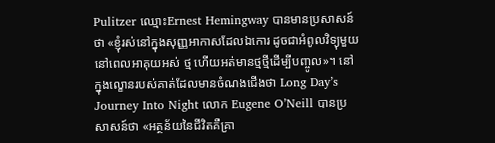Pulitzer ឈ្មោះErnest Hemingway បានមានប្រសាសន៍ថា «ខ្ញុំរស់នៅក្នុងសុញ្ញអាកាសដែលឯកោរ ដូចជាអំពូលវិទ្យុមួយ នៅពេលអាគុយអស់ ថ្ម ហើយអត់មានថ្មថ្មីដើម្បីបញ្ចូល»។ នៅក្នុងល្ខោនរបស់គាត់ដែលមានចំណងជើងថា Long Day’s Journey Into Night លោក Eugene O’Neill បានប្រសាសន៍ថា «អត្ថន័យនៃជីវិតគឺគ្រា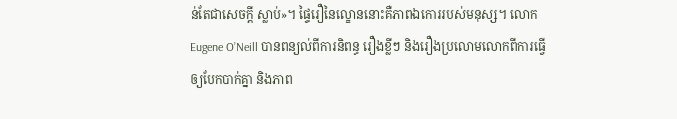ន់តែជាសេចក្ដី ស្លាប់»។ ផ្ទៃរឿនៃល្ខោននោះគឺភាពឯកោររបស់មនុស្ស។ លោក Eugene O’Neill បានពន្យល់ពីការនិពន្ធ រឿងខ្លីៗ និងរឿងប្រលោមលោកពីការធ្វើឲ្យបែកបាក់គ្នា និងភាព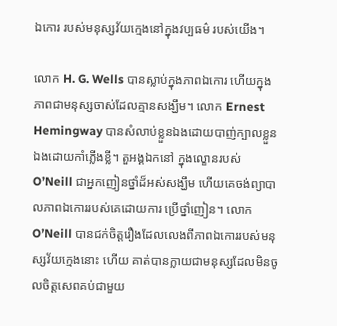ឯកោរ របស់មនុស្សវ័យក្មេងនៅក្នុងវប្បធម៌ របស់យើង។

លោក H. G. Wells បានស្លាប់ក្នុងភាពឯកោរ ហើយក្នុងភាពជាមនុស្សចាស់ដែលគ្មានសង្ឃឹម។ លោក Ernest Hemingway បានសំលាប់ខ្លួនឯងដោយបាញ់ក្បាលខ្លួនឯងដោយកាំភ្លើងខ្លី។ តួអង្គឯកនៅ ក្នុងល្ខោនរបស់ O’Neill ជាអ្នកញៀនថ្នាំដ៏អស់សង្ឃឹម ហើយគេចង់ព្យាបាលភាពឯកោររបស់គេដោយការ ប្រើថ្នាំញៀន។ លោក O’Neill បានជក់ចិត្ដរឿងដែលលេងពីភាពឯកោររបស់មនុស្សវ័យក្មេងនោះ ហើយ គាត់បានក្លាយជាមនុស្សដែលមិនចូលចិត្ដសេពគប់ជាមួយ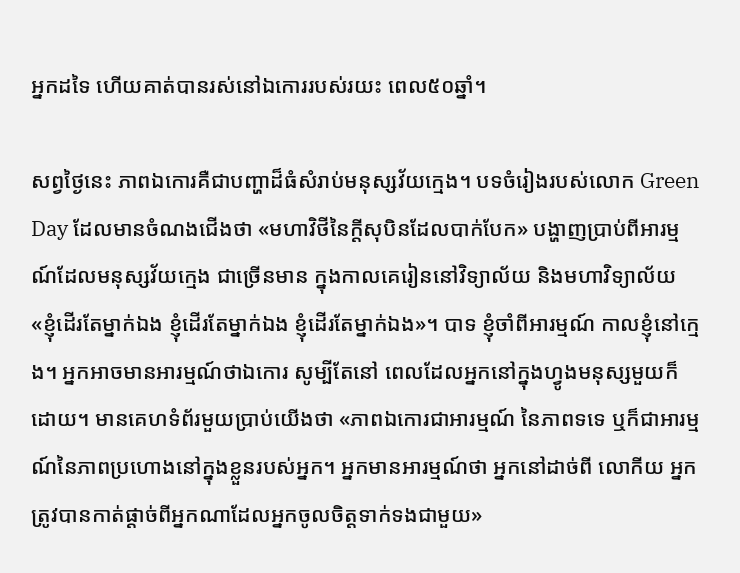អ្នកដទៃ ហើយគាត់បានរស់នៅឯកោររបស់រយះ ពេល៥០ឆ្នាំ។

សព្វថ្ងៃនេះ ភាពឯកោរគឺជាបញ្ហាដ៏ធំសំរាប់មនុស្សវ័យក្មេង។ បទចំរៀងរបស់លោក Green Day ដែលមានចំណងជើងថា «មហាវិថីនៃក្ដីសុបិនដែលបាក់បែក» បង្ហាញប្រាប់ពីអារម្មណ៍ដែលមនុស្សវ័យក្មេង ជាច្រើនមាន ក្នុងកាលគេរៀននៅវិទ្យាល័យ និងមហាវិទ្យាល័យ «ខ្ញុំដើរតែម្នាក់ឯង ខ្ញុំដើរតែម្នាក់ឯង ខ្ញុំដើរតែម្នាក់ឯង»។ បាទ ខ្ញុំចាំពីអារម្មណ៍ កាលខ្ញុំនៅក្មេង។ អ្នកអាចមានអារម្មណ៍ថាឯកោរ សូម្បីតែនៅ ពេលដែលអ្នកនៅក្នុងហ្វូងមនុស្សមួយក៏ដោយ។ មានគេហទំព័រមួយប្រាប់យើងថា «ភាពឯកោរជាអារម្មណ៍ នៃភាពទទេ ឬក៏ជាអារម្មណ៍នៃភាពប្រហោងនៅក្នុងខ្លួនរបស់អ្នក។ អ្នកមានអារម្មណ៍ថា អ្នកនៅដាច់ពី លោកីយ អ្នកត្រូវបានកាត់ផ្ដាច់ពីអ្នកណាដែលអ្នកចូលចិត្ដទាក់ទងជាមួយ»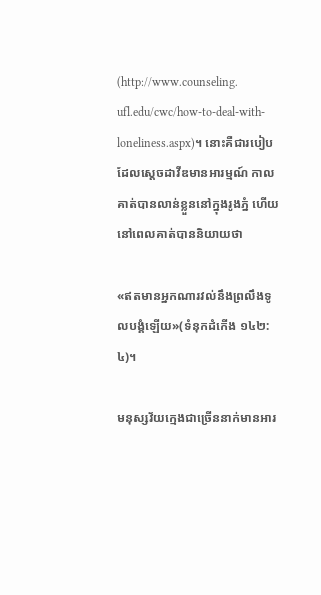(http://www.counseling. ufl.edu/cwc/how-to-deal-with-loneliness.aspx)។ នោះគឺជារបៀបដែលស្ដេចដាវីឌមានអារម្មណ៍ កាលគាត់បានលាន់ខ្លួននៅក្នុងរូងភ្នំ ហើយនៅពេលគាត់បាននិយាយថា

«ឥតមានអ្នកណារវល់នឹងព្រលឹងទូលបង្គំឡើយ»(ទំនុកដំកើង ១៤២:៤)។

មនុស្សវ័យក្មេងជាច្រើននាក់មានអារ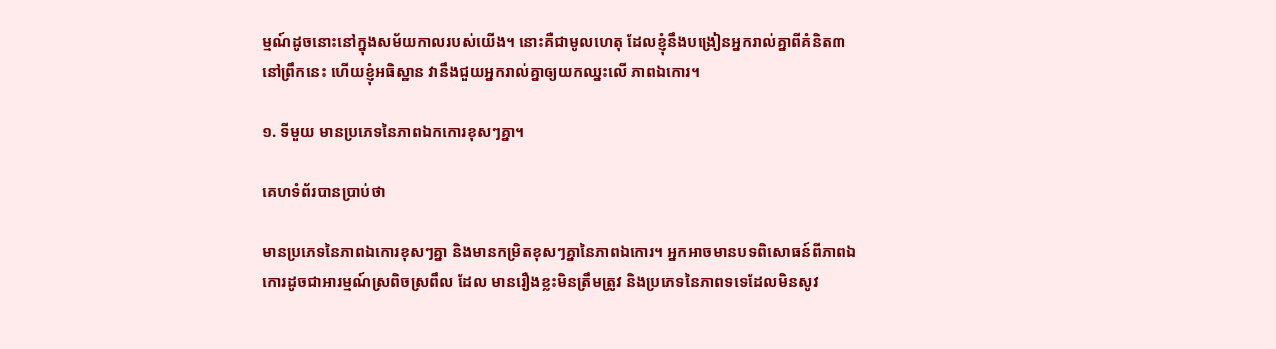ម្មណ៍ដូចនោះនៅក្នុងសម័យកាលរបស់យើង។ នោះគឺជាមូលហេតុ ដែលខ្ញុំនឹងបង្រៀនអ្នករាល់គ្នាពីគំនិត៣នៅព្រឹកនេះ ហើយខ្ញុំអធិស្ឋាន វានឹងជួយអ្នករាល់គ្នាឲ្យយកឈ្នះលើ ភាពឯកោរ។

១. ទីមួយ មានប្រភេទនៃភាពឯកកោរខុសៗគ្នា។

គេហទំព័របានប្រាប់ថា

មានប្រភេទនៃភាពឯកោរខុសៗគ្នា និងមានកម្រិតខុសៗគ្នានៃភាពឯកោរ។ អ្នកអាចមានបទពិសោធន៍ពីភាពឯកោរដូចជាអារម្មណ៍ស្រពិចស្រពឹល ដែល មានរឿងខ្លះមិនត្រឹមត្រូវ និងប្រភេទនៃភាពទទេដែលមិនសូវ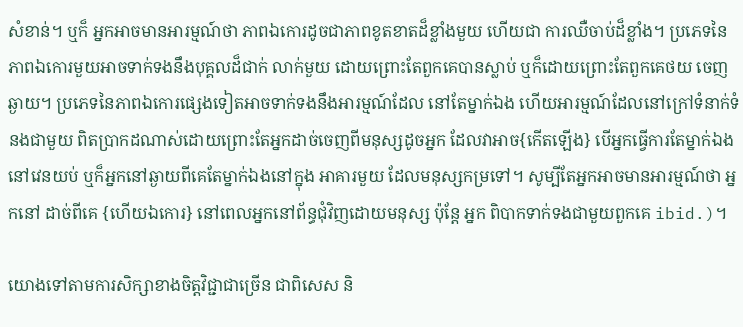សំខាន់។ ឬក៏ អ្នកអាចមានអារម្មណ៍ថា ភាពឯកោរដូចជាភាពខូតខាតដ៏ខ្លាំងមួយ ហើយជា ការឈឺចាប់ដ៏ខ្លាំង។ ប្រភេទនៃភាពឯកោរមួយអាចទាក់ទងនឹងបុគ្គលដ៏ជាក់ លាក់មួយ ដោយព្រោះតែពួកគេបានស្លាប់ ឬក៏ដោយព្រោះតែពួកគេថយ ចេញឆ្ងាយ។ ប្រភេទនៃភាពឯកោរផ្សេងទៀតអាចទាក់ទងនឹងអារម្មណ៍ដែល នៅតែម្នាក់ឯង ហើយអារម្មណ៍ដែលនៅក្រៅទំនាក់ទំនងជាមួយ ពិតប្រាកដណាស់ដោយព្រោះតែអ្នកដាច់ចេញពីមនុស្សដូចអ្នក ដែលវាអាច{កើតឡើង} បើអ្នកធ្វើការតែម្នាក់ឯងនៅវេនយប់ ឬក៏អ្នកនៅឆ្ងាយពីគេតែម្នាក់ឯងនៅក្នុង អាគារមួយ ដែលមនុស្សកម្រទៅ។ សូម្បីតែអ្នកអាចមានអារម្មណ៍ថា អ្នកនៅ ដាច់ពីគេ {ហើយឯកោរ} នៅពេលអ្នកនៅព័ន្ធជុំវិញដោយមនុស្ស ប៉ុន្ដែ អ្នក ពិបាកទាក់ទងជាមួយពួកគេ ibid.)។

យោងទៅតាមការសិក្សាខាងចិត្ដវិជ្ជាជាច្រើន ជាពិសេស និ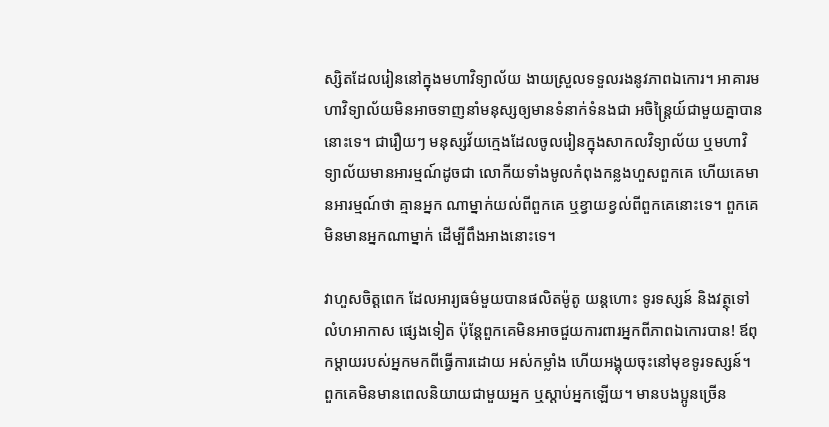ស្សិតដែលរៀននៅក្នុងមហាវិទ្យាល័យ ងាយស្រួលទទួលរងនូវភាពឯកោរ។ អាគារមហាវិទ្យាល័យមិនអាចទាញនាំមនុស្សឲ្យមានទំនាក់ទំនងជា អចិន្រៃ្ដយ៍ជាមួយគ្នាបាននោះទេ។ ជារឿយៗ មនុស្សវ័យក្មេងដែលចូលរៀនក្នុងសាកលវិទ្យាល័យ ឬមហាវិទ្យាល័យមានអារម្មណ៍ដូចជា លោកីយទាំងមូលកំពុងកន្លងហួសពួកគេ ហើយគេមានអារម្មណ៍ថា គ្មានអ្នក ណាម្នាក់យល់ពីពួកគេ ឬខ្វាយខ្វល់ពីពួកគេនោះទេ។ ពួកគេមិនមានអ្នកណាម្នាក់ ដើម្បីពឹងអាងនោះទេ។

វាហួសចិត្ដពេក ដែលអារ្យធម៌មួយបានផលិតម៉ូតូ យន្ដហោះ ទូរទស្សន៍ និងវត្ថុទៅលំហអាកាស ផ្សេងទៀត ប៉ុន្ដែពួកគេមិនអាចជួយការពារអ្នកពីភាពឯកោរបាន! ឪពុកម្ដាយរបស់អ្នកមកពីធ្វើការដោយ អស់កម្លាំង ហើយអង្គុយចុះនៅមុខទូរទស្សន៍។ ពួកគេមិនមានពេលនិយាយជាមួយអ្នក ឬស្ដាប់អ្នកឡើយ។ មានបងប្អូនច្រើន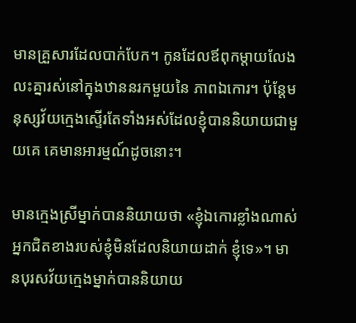មានគ្រួសារដែលបាក់បែក។ កូនដែលឪពុកម្ដាយលែងលះគ្នារស់នៅក្នុងឋាននរកមួយនៃ ភាពឯកោរ។ ប៉ុន្ដែមនុស្សវ័យក្មេងស្ទើរតែទាំងអស់ដែលខ្ញុំបាននិយាយជាមួយគេ គេមានអារម្មណ៍ដូចនោះ។

មានក្មេងស្រីម្នាក់បាននិយាយថា «ខ្ញុំឯកោរខ្លាំងណាស់ អ្នកជិតខាងរបស់ខ្ញុំមិនដែលនិយាយដាក់ ខ្ញុំទេ»។ មានបុរសវ័យក្មេងម្នាក់បាននិយាយ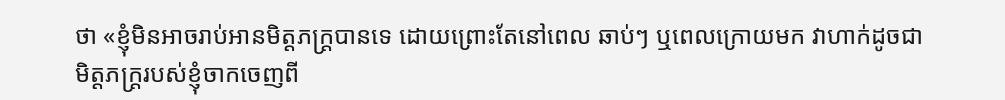ថា «ខ្ញុំមិនអាចរាប់អានមិត្ដភក្រ្ដបានទេ ដោយព្រោះតែនៅពេល ឆាប់ៗ ឬពេលក្រោយមក វាហាក់ដូចជា មិត្ដភក្រ្ដរបស់ខ្ញុំចាកចេញពី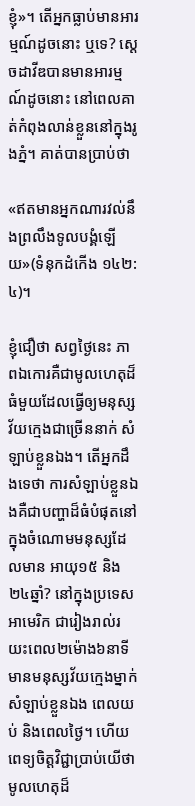ខ្ញុំ»។ តើអ្នកធ្លាប់មានអារម្មណ៍ដូចនោះ ឬទេ? ស្ដេចដាវីឌបានមានអារម្មណ៍ដូចនោះ នៅពេលគាត់កំពុងលាន់ខ្លួននៅក្នុងរូងភ្នំ។ គាត់បានប្រាប់ថា

«ឥតមានអ្នកណារវល់នឹងព្រលឹងទូលបង្គំឡើយ»(ទំនុកដំកើង ១៤២:៤)។

ខ្ញុំជឿថា សព្វថ្ងៃនេះ ភាពឯកោរគឺជាមូលហេតុដ៏ធំមួយដែលធ្វើឲ្យមនុស្សវ័យក្មេងជាច្រើននាក់ សំឡាប់ខ្លួនឯង។ តើអ្នកដឹងទេថា ការសំឡាប់ខ្លួនឯងគឺជាបញ្ហាដ៏ធំបំផុតនៅក្នុងចំណោមមនុស្សដែលមាន អាយុ១៥ និង២៤ឆ្នាំ? នៅក្នុងប្រទេសអាមេរិក ជារៀងរាល់រយះពេល២ម៉ោង៦នាទី មានមនុស្សវ័យក្មេងម្នាក់សំឡាប់ខ្លួនឯង ពេលយប់ និងពេលថ្ងៃ។ ហើយពេទ្យចិត្ដវិជ្ជាប្រាប់យើថា មូលហេតុដ៏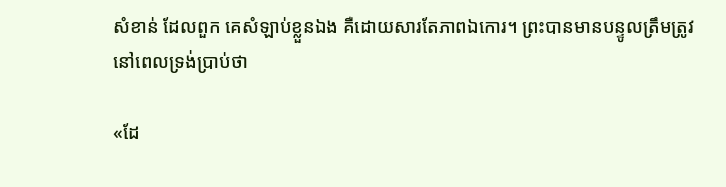សំខាន់ ដែលពួក គេសំឡាប់ខ្លួនឯង គឺដោយសារតែភាពឯកោរ។ ព្រះបានមានបន្ទូលត្រឹមត្រូវ នៅពេលទ្រង់ប្រាប់ថា

«ដែ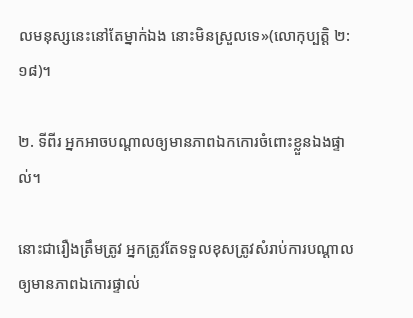លមនុស្សនេះនៅតែម្នាក់ឯង នោះមិនស្រួលទេ»(លោកុប្បត្ដិ ២:១៨)។

២. ទីពីរ អ្នកអាចបណ្ដាលឲ្យមានភាពឯកកោរចំពោះខ្លួនឯងផ្ទាល់។

នោះជារឿងត្រឹមត្រូវ អ្នកត្រូវតែទទួលខុសត្រូវសំរាប់ការបណ្ដាលឲ្យមានភាពឯកោរផ្ទាល់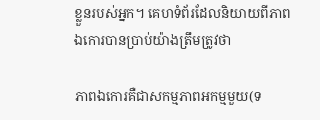ខ្លួនរបស់អ្នក។ គេហទំព័រដែលនិយាយពីភាពឯកោរបានប្រាប់យ៉ាងត្រឹមត្រូវថា

ភាពឯកោរគឺជាសកម្មភាពអកម្មមួយ(ទ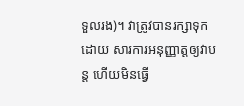ទួលរង)។ វាត្រូវបានរក្សាទុកដោយ សារការអនុញ្ញាត្ដឲ្យវាបន្ដ ហើយមិនធ្វើ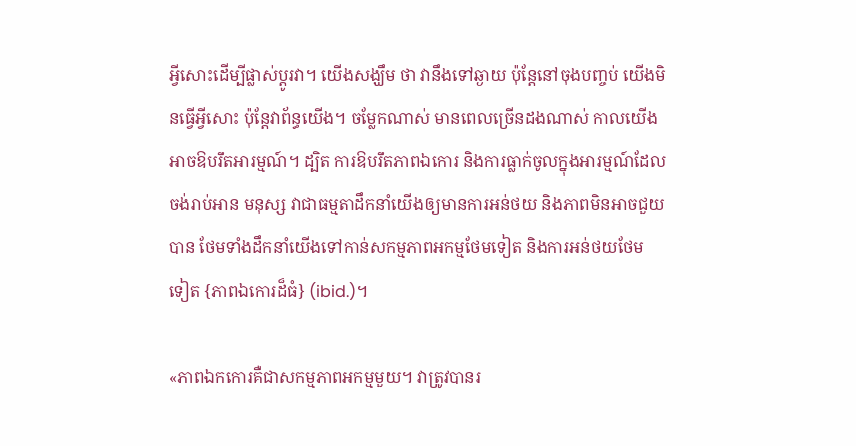អ្វីសោះដើម្បីផ្លាស់ប្ដូរវា។ យើងសង្ឃឹម ថា វានឹងទៅឆ្ងាយ ប៉ុន្ដែនៅចុងបញ្ចប់ យើងមិនធ្វើអ្វីសោះ ប៉ុន្ដែវាព័ន្ធយើង។ ចម្លែកណាស់ មានពេលច្រើនដងណាស់ កាលយើងអាចឱបរឹតអារម្មណ៍។ ដ្បិត ការឱបរឹតភាពឯកោរ និងការធ្លាក់ចូលក្នុងអារម្មណ៍ដែលចង់រាប់អាន មនុស្ស វាជាធម្មតាដឹកនាំយើងឲ្យមានការអន់ថយ និងភាពមិនអាចជួយបាន ថែមទាំងដឹកនាំយើងទៅកាន់សកម្មភាពអកម្មថែមទៀត និងការអន់ថយថែម ទៀត {ភាពឯកោរដ៏ធំ} (ibid.)។

«ភាពឯកកោរគឺជាសកម្មភាពអកម្មមួយ។ វាត្រូវបានរ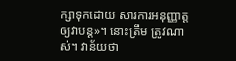ក្សាទុកដោយ សារការអនុញ្ញាត្ដឲ្យវាបន្ដ»។ នោះត្រឹម ត្រូវណាស់។ វាន័យថា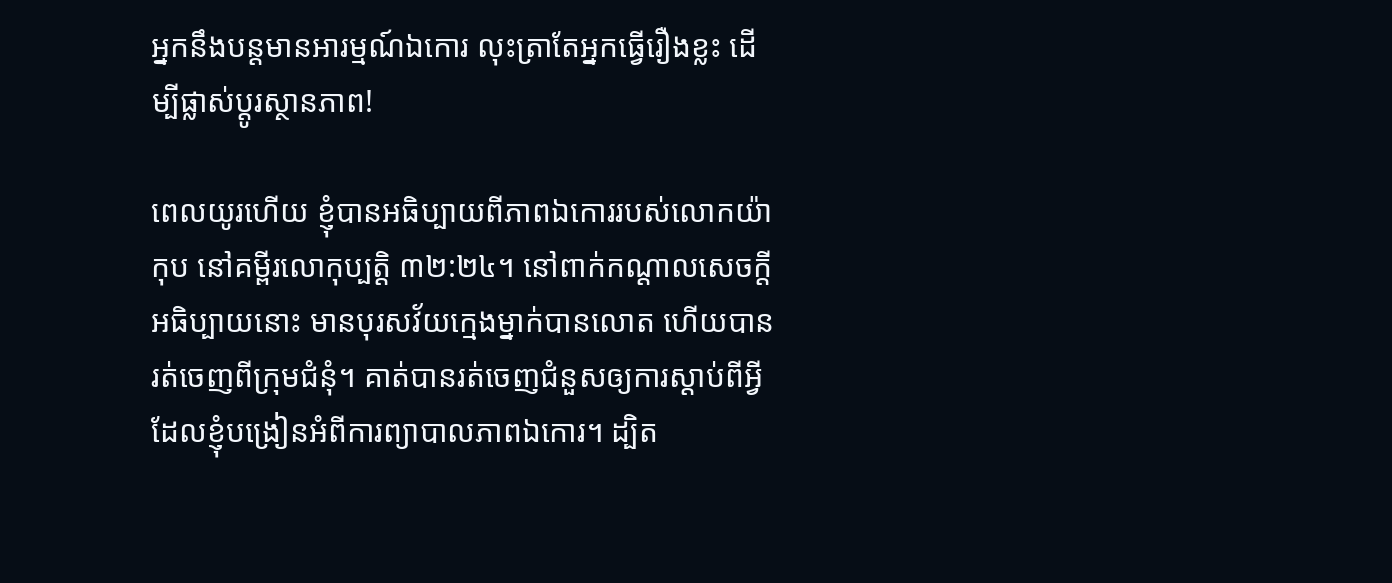អ្នកនឹងបន្ដមានអារម្មណ៍ឯកោរ លុះត្រាតែអ្នកធ្វើរឿងខ្លះ ដើម្បីផ្លាស់ប្ដូរស្ថានភាព!

ពេលយូរហើយ ខ្ញុំបានអធិប្បាយពីភាពឯកោររបស់លោកយ៉ាកុប នៅគម្ពីរលោកុប្បត្ដិ ៣២:២៤។ នៅពាក់កណ្ដាលសេចក្ដីអធិប្បាយនោះ មានបុរសវ័យក្មេងម្នាក់បានលោត ហើយបានរត់ចេញពីក្រុមជំនុំ។ គាត់បានរត់ចេញជំនួសឲ្យការស្ដាប់ពីអ្វី ដែលខ្ញុំបង្រៀនអំពីការព្យាបាលភាពឯកោរ។ ដ្បិត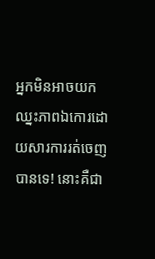អ្នកមិនអាចយក ឈ្នះភាពឯកោរដោយសារការរត់ចេញបានទេ! នោះគឺជា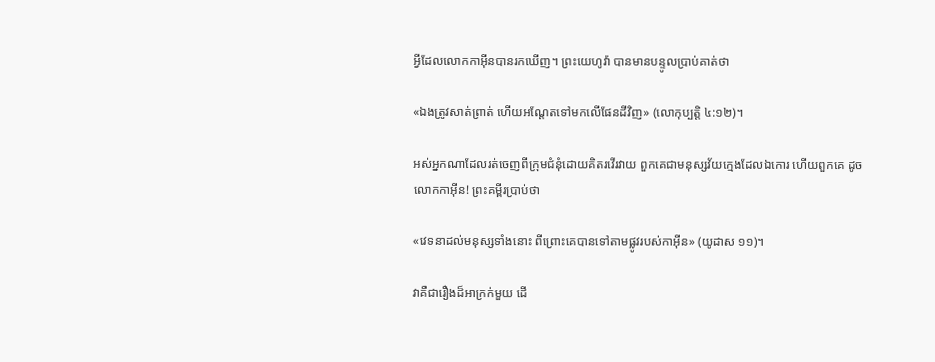អ្វីដែលលោកកាអ៊ីនបានរកឃើញ។ ព្រះយេហូវ៉ា បានមានបន្ទូលប្រាប់គាត់ថា

«ឯងត្រូវសាត់ព្រាត់ ហើយអណ្តែតទៅមកលើផែនដីវិញ» (លោកុប្បត្ដិ ៤:១២)។

អស់អ្នកណាដែលរត់ចេញពីក្រុមជំនុំដោយគិតរវើរវាយ ពួកគេជាមនុស្សវ័យក្មេងដែលឯកោរ ហើយពួកគេ ដូចលោកកាអ៊ីន! ព្រះគម្ពីរប្រាប់ថា

«វេទនាដល់មនុស្សទាំងនោះ ពីព្រោះគេបានទៅតាមផ្លូវរបស់កាអ៊ីន» (យូដាស ១១)។

វាគឺជារឿងដ៏អាក្រក់មួយ ដើ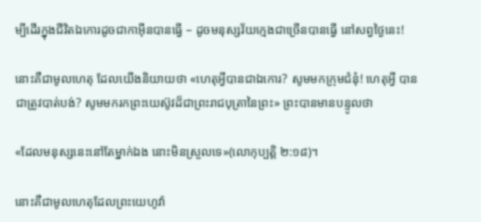ម្បីដើរក្នុងជីវិតឯកោរដូចជាកាអ៊ីនបានធ្វើ – ដូចមនុស្សវ័យក្មេងជាច្រើនបានធ្វើ នៅសព្វថ្ងៃនេះ!

នោះគឺជាមូលហេតុ ដែលយើងនិយាយថា «ហេតុអ្វីបានជាឯកោរ? សូមមកក្រុមជំនុំ! ហេតុអ្វី បានជាត្រូវបាត់បង់? សូមមករកព្រះយេស៊ូវដ៏ជាព្រះរាជបុត្រានៃព្រះ» ព្រះបានមានបន្ទូលថា

«ដែលមនុស្សនេះនៅតែម្នាក់ឯង នោះមិនស្រួលទេ»(លោកុប្បត្ដិ ២:១៨)។

នោះគឺជាមូលហេតុដែលព្រះយេហូវ៉ា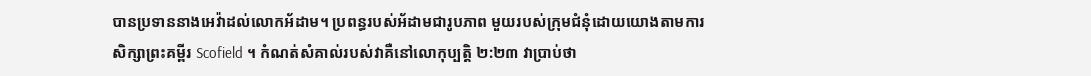បានប្រទាននាងអេវ៉ាដល់លោកអ័ដាម។ ប្រពន្ធរបស់អ័ដាមជារូបភាព មួយរបស់ក្រុមជំនុំដោយយោងតាមការសិក្សាព្រះគម្ពីរ Scofield ។ កំណត់សំគាល់របស់វាគឺនៅលោកុប្បត្ដិ ២:២៣ វាប្រាប់ថា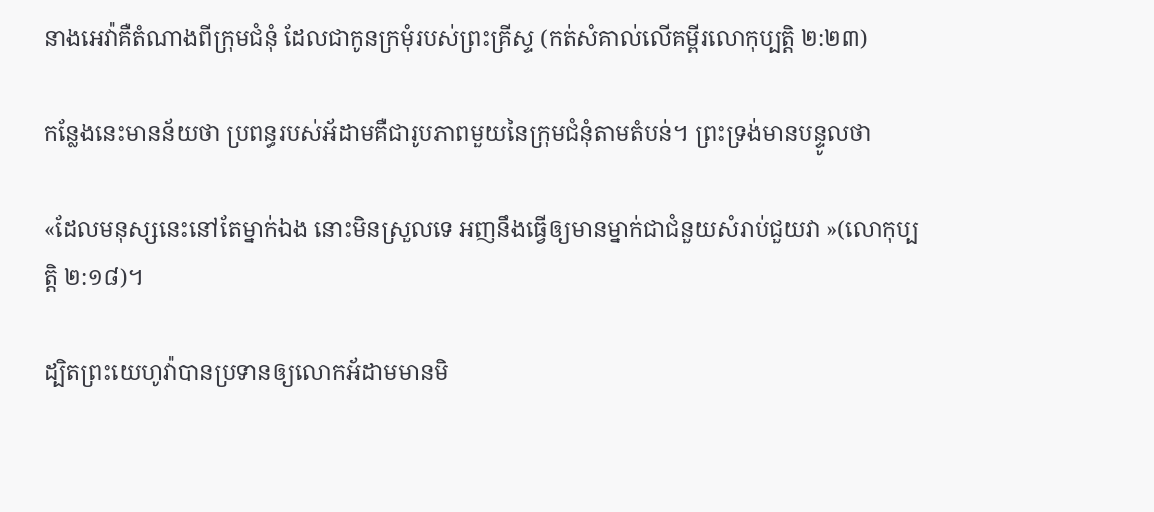នាងអេវ៉ាគឺតំណាងពីក្រុមជំនុំ ដែលជាកូនក្រមុំរបស់ព្រះគ្រីស្ទ (កត់សំគាល់លើគម្ពីរលោកុប្បត្ដិ ២:២៣)

កន្លែងនេះមានន័យថា ប្រពន្ធរបស់អ័ដាមគឺជារូបភាពមួយនៃក្រុមជំនុំតាមតំបន់។ ព្រះទ្រង់មានបន្ទូលថា

«ដែលមនុស្សនេះនៅតែម្នាក់ឯង នោះមិនស្រួលទេ អញនឹងធ្វើឲ្យមានម្នាក់ជាជំនួយសំរាប់ជួយវា »(លោកុប្បត្ដិ ២:១៨)។

ដ្បិតព្រះយេហូវ៉ាបានប្រទានឲ្យលោកអ័ដាមមានមិ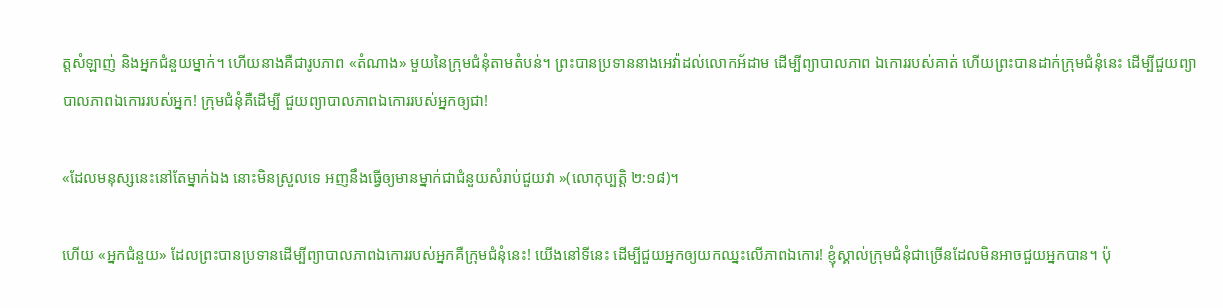ត្ដសំឡាញ់ និងអ្នកជំនួយម្នាក់។ ហើយនាងគឺជារូបភាព «តំណាង» មួយនៃក្រុមជំនុំតាមតំបន់។ ព្រះបានប្រទាននាងអេវ៉ាដល់លោកអ័ដាម ដើម្បីព្យាបាលភាព ឯកោររបស់គាត់ ហើយព្រះបានដាក់ក្រុមជំនុំនេះ ដើម្បីជួយព្យាបាលភាពឯកោររបស់អ្នក! ក្រុមជំនុំគឺដើម្បី ជួយព្យាបាលភាពឯកោររបស់អ្នកឲ្យជា!

«ដែលមនុស្សនេះនៅតែម្នាក់ឯង នោះមិនស្រួលទេ អញនឹងធ្វើឲ្យមានម្នាក់ជាជំនួយសំរាប់ជួយវា »(លោកុប្បត្ដិ ២:១៨)។

ហើយ «អ្នកជំនួយ» ដែលព្រះបានប្រទានដើម្បីព្យាបាលភាពឯកោររបស់អ្នកគឺក្រុមជំនុំនេះ! យើងនៅទីនេះ ដើម្បីជួយអ្នកឲ្យយកឈ្នះលើភាពឯកោរ! ខ្ញុំស្គាល់ក្រុមជំនុំជាច្រើនដែលមិនអាចជួយអ្នកបាន។ ប៉ុ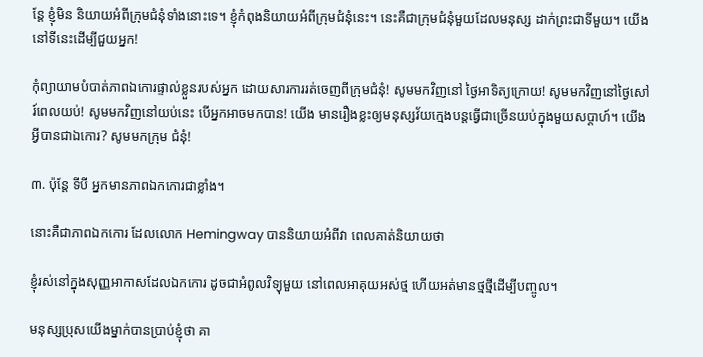ន្ដែ ខ្ញុំមិន និយាយអំពីក្រុមជំនុំទាំងនោះទេ។ ខ្ញុំកំពុងនិយាយអំពីក្រុមជំនុំនេះ។ នេះគឺជាក្រុមជំនុំមួយដែលមនុស្ស ដាក់ព្រះជាទីមួយ។ យើងនៅទីនេះដើម្បីជួយអ្នក!

កុំព្យាយាមបំបាត់ភាពឯកោរផ្ទាល់ខ្លួនរបស់អ្នក ដោយសារការរត់ចេញពីក្រុមជំនុំ! សូមមកវិញនៅ ថ្ងៃអាទិត្យក្រោយ! សូមមកវិញនៅថ្ងៃសៅរ៍ពេលយប់! សូមមកវិញនៅយប់នេះ បើអ្នកអាចមកបាន! យើង មានរឿងខ្លះឲ្យមនុស្សវ័យក្មេងបន្ដធ្វើជាច្រើនយប់ក្នុងមួយសប្ដាហ៍។ យើងអ្វីបានជាឯកោរ? សូមមកក្រុម ជំនុំ!

៣. ប៉ុន្ដែ ទីបី អ្នកមានភាពឯកកោរជាខ្លាំង។

នោះគឺជាភាពឯកកោរ ដែលលោក Hemingway បាននិយាយអំពីវា ពេលគាត់និយាយថា

ខ្ញុំរស់នៅក្នុងសុញ្ញអាកាសដែលឯកកោរ ដូចជាអំពូលវិទ្យុមួយ នៅពេលអាគុយអស់ថ្ម ហើយអត់មានថ្មថ្មីដើម្បីបញ្ចូល។

មនុស្សប្រុសយើងម្នាក់បានប្រាប់ខ្ញុំថា គា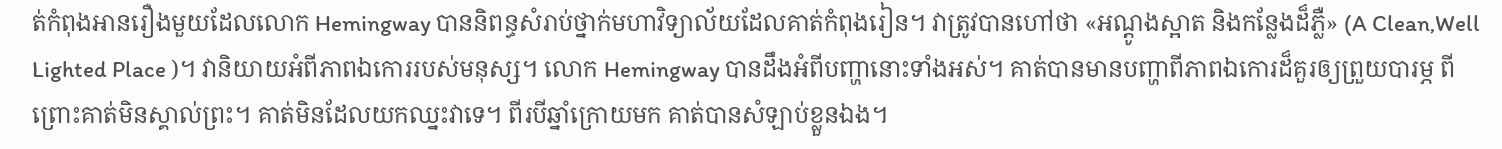ត់កំពុងអានរឿងមួយដែលលោក Hemingway បាននិពន្ធសំរាប់ថ្នាក់មហាវិទ្យាល័យដែលគាត់កំពុងរៀន។ វាត្រូវបានហៅថា «អណ្ដូងស្អាត និងកន្លែងដ៏ភ្លឺ» (A Clean,Well Lighted Place )។ វានិយាយអំពីភាពឯកោររបស់មនុស្ស។ លោក Hemingway បានដឹងអំពីបញ្ហានោះទាំងអស់។ គាត់បានមានបញ្ហាពីភាពឯកោរដ៏គួរឲ្យព្រួយបារម្ភ ពីព្រោះគាត់មិនស្គាល់ព្រះ។ គាត់មិនដែលយកឈ្នះវាទេ។ ពីរបីឆ្នាំក្រោយមក គាត់បានសំឡាប់ខ្លួនឯង។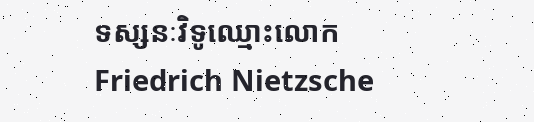ទស្សនៈវិទូឈ្មោះលោក Friedrich Nietzsche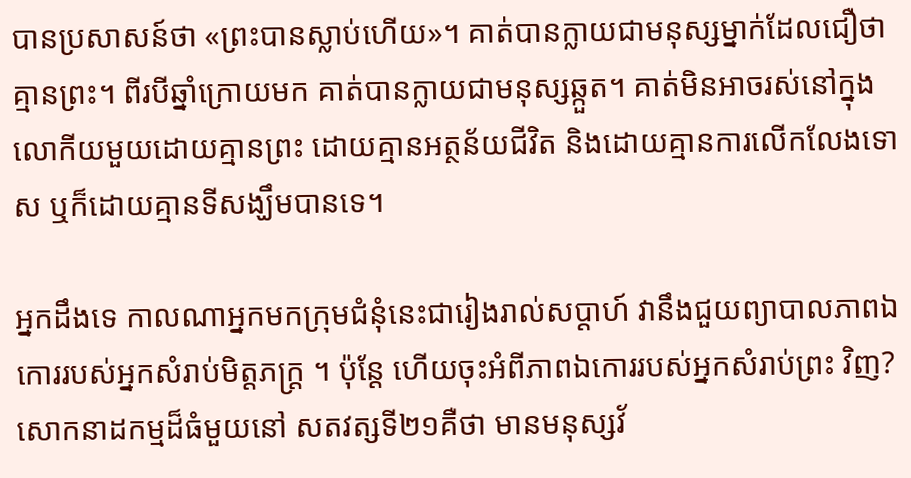បានប្រសាសន៍ថា «ព្រះបានស្លាប់ហើយ»។ គាត់បានក្លាយជាមនុស្សម្នាក់ដែលជឿថាគ្មានព្រះ។ ពីរបីឆ្នាំក្រោយមក គាត់បានក្លាយជាមនុស្សឆ្កួត។ គាត់មិនអាចរស់នៅក្នុងលោកីយមួយដោយគ្មានព្រះ ដោយគ្មានអត្ថន័យជីវិត និងដោយគ្មានការលើកលែងទោស ឬក៏ដោយគ្មានទីសង្ឃឹមបានទេ។

អ្នកដឹងទេ កាលណាអ្នកមកក្រុមជំនុំនេះជារៀងរាល់សប្ដាហ៍ វានឹងជួយព្យាបាលភាពឯកោររបស់អ្នកសំរាប់មិត្ដភក្រ្ដ ។ ប៉ុន្ដែ ហើយចុះអំពីភាពឯកោររបស់អ្នកសំរាប់ព្រះ វិញ? សោកនាដកម្មដ៏ធំមួយនៅ សតវត្សទី២១គឺថា មានមនុស្សវ័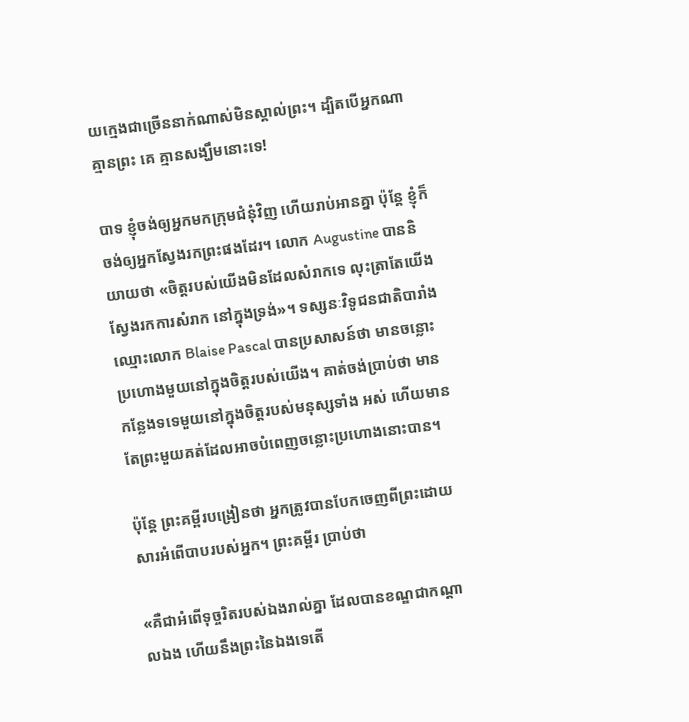យក្មេងជាច្រើននាក់ណាស់មិនស្គាល់ព្រះ។ ដ្បិតបើអ្នកណាគ្មានព្រះ គេ គ្មានសង្ឃឹមនោះទេ!

បាទ ខ្ញុំចង់ឲ្យអ្នកមកក្រុមជំនុំវិញ ហើយរាប់អានគ្នា ប៉ុន្ដែ ខ្ញុំក៏ចង់ឲ្យអ្នកស្វែងរកព្រះផងដែរ។ លោក Augustine បាននិយាយថា «ចិត្ដរបស់យើងមិនដែលសំរាកទេ លុះត្រាតែយើងស្វែងរកការសំរាក នៅក្នុងទ្រង់»។ ទស្សនៈវិទូជនជាតិបារាំងឈ្មោះលោក Blaise Pascal បានប្រសាសន៍ថា មានចន្លោះ ប្រហោងមួយនៅក្នុងចិត្ដរបស់យើង។ គាត់ចង់ប្រាប់ថា មានកន្លែងទទេមួយនៅក្នុងចិត្ដរបស់មនុស្សទាំង អស់ ហើយមានតែព្រះមួយគត់ដែលអាចបំពេញចន្លោះប្រហោងនោះបាន។

ប៉ុន្ដែ ព្រះគម្ពីរបង្រៀនថា អ្នកត្រូវបានបែកចេញពីព្រះដោយសារអំពើបាបរបស់អ្នក។ ព្រះគម្ពីរ ប្រាប់ថា

«គឺជាអំពើទុច្ចរិតរបស់ឯងរាល់គ្នា ដែលបានខណ្ឌជាកណ្តាលឯង ហើយនឹងព្រះនៃឯងទេតើ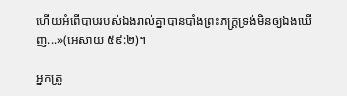ហើយអំពើបាបរបស់ឯងរាល់គ្នាបានបាំងព្រះភក្ត្រទ្រង់មិនឲ្យឯងឃើញ...»(អេសាយ ៥៩:២)។

អ្នកត្រូ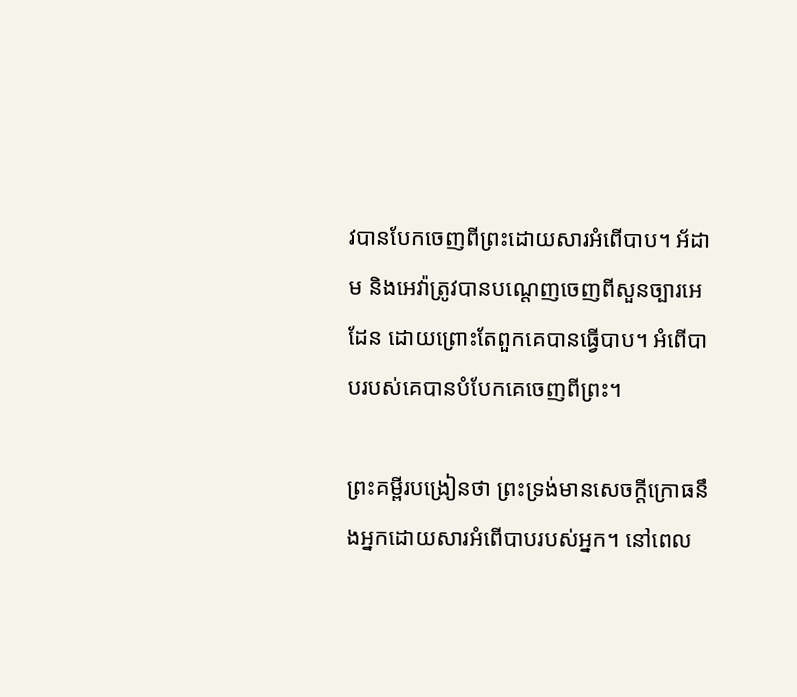វបានបែកចេញពីព្រះដោយសារអំពើបាប។ អ័ដាម និងអេវ៉ាត្រូវបានបណ្ដេញចេញពីសួនច្បារអេដែន ដោយព្រោះតែពួកគេបានធ្វើបាប។ អំពើបាបរបស់គេបានបំបែកគេចេញពីព្រះ។

ព្រះគម្ពីរបង្រៀនថា ព្រះទ្រង់មានសេចក្ដីក្រោធនឹងអ្នកដោយសារអំពើបាបរបស់អ្នក។ នៅពេល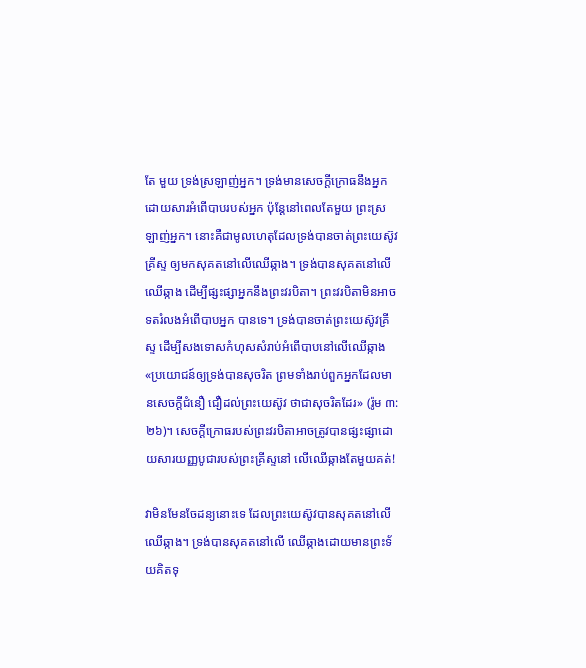តែ មួយ ទ្រង់ស្រឡាញ់អ្នក។ ទ្រង់មានសេចក្ដីក្រោធនឹងអ្នកដោយសារអំពើបាបរបស់អ្នក ប៉ុន្ដែនៅពេលតែមួយ ព្រះស្រឡាញ់អ្នក។ នោះគឺជាមូលហេតុដែលទ្រង់បានចាត់ព្រះយេស៊ូវគ្រីស្ទ ឲ្យមកសុគតនៅលើឈើឆ្កាង។ ទ្រង់បានសុគតនៅលើឈើឆ្កាង ដើម្បីផ្សះផ្សាអ្នកនឹងព្រះវរបិតា។ ព្រះវរបិតាមិនអាចទតរំលងអំពើបាបអ្នក បានទេ។ ទ្រង់បានចាត់ព្រះយេស៊ូវគ្រីស្ទ ដើម្បីសងទោសកំហុសសំរាប់អំពើបាបនៅលើឈើឆ្កាង «ប្រយោជន៍ឲ្យទ្រង់បានសុចរិត ព្រមទាំងរាប់ពួកអ្នកដែលមានសេចក្តីជំនឿ ជឿដល់ព្រះយេស៊ូវ ថាជាសុចរិតដែរ» (រ៉ូម ៣:២៦)។ សេចក្ដីក្រោធរបស់ព្រះវរបិតាអាចត្រូវបានផ្សះផ្សាដោយសារយញ្ញបូជារបស់ព្រះគ្រីស្ទនៅ លើឈើឆ្កាងតែមួយគត់!

វាមិនមែនចែដន្យនោះទេ ដែលព្រះយេស៊ូវបានសុគតនៅលើឈើឆ្កាង។ ទ្រង់បានសុគតនៅលើ ឈើឆ្កាងដោយមានព្រះទ័យគិតទុ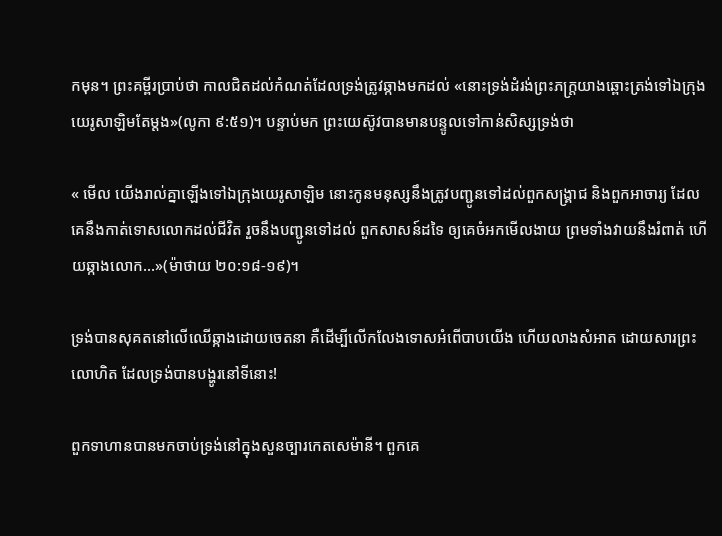កមុន។ ព្រះគម្ពីរប្រាប់ថា កាលជិតដល់កំណត់ដែលទ្រង់ត្រូវឆ្កាងមកដល់ «នោះទ្រង់ដំរង់ព្រះភក្ត្រយាងឆ្ពោះត្រង់ទៅឯក្រុងយេរូសាឡិមតែម្តង»(លូកា ៩:៥១)។ បន្ទាប់មក ព្រះយេស៊ូវបានមានបន្ទូលទៅកាន់សិស្សទ្រង់ថា

« មើល យើងរាល់គ្នាឡើងទៅឯក្រុងយេរូសាឡិម នោះកូនមនុស្សនឹងត្រូវបញ្ជូនទៅដល់ពួកសង្គ្រាជ និងពួកអាចារ្យ ដែលគេនឹងកាត់ទោសលោកដល់ជីវិត រួចនឹងបញ្ជូនទៅដល់ ពួកសាសន៍ដទៃ ឲ្យគេចំអកមើលងាយ ព្រមទាំងវាយនឹងរំពាត់ ហើយឆ្កាងលោក...»(ម៉ាថាយ ២០:១៨-១៩)។

ទ្រង់បានសុគតនៅលើឈើឆ្កាងដោយចេតនា គឺដើម្បីលើកលែងទោសអំពើបាបយើង ហើយលាងសំអាត ដោយសារព្រះលោហិត ដែលទ្រង់បានបង្ហូរនៅទីនោះ!

ពួកទាហានបានមកចាប់ទ្រង់នៅក្នុងសួនច្បារកេតសេម៉ានី។ ពួកគេ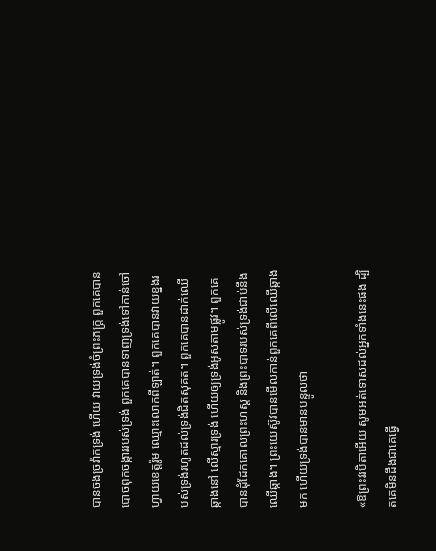បានចងច្រវ៉ាកទ្រង់ ហើយ វាយទ្រង់ចំព្រះភក្រ្ដ ពួកគេបានបោចពុកចង្ការរបស់ទ្រង់ ពួកគេបានទាញទ្រង់ទៅកាន់ចៅហ្វាយខេត្ដរ៉ូម ឈ្មោះលោកពីឡាត់។ ពួកគេបានវាយខ្នងរបស់ទ្រង់រហូតដល់ទ្រង់ជិតសុគត។ ពួកគេបានដាក់ឈើឆ្កាងនៅ លើស្មារទ្រង់ ហើយឲ្យទ្រង់អូសតាមផ្លូវ។ ពួកគេបានដុំដែកគោលព្រះហស្ដ និងព្រះបាទរបស់ទ្រង់ជាប់នឹង ឈើឆ្កាង។ ព្រះយេស៊ូវបានមើលកាន់ពួកគេពីលើឈើឆ្កាងមក ហើយទ្រង់បានមានបន្ទូលថា

«ឱព្រះវរបិតាអើយ សូមអត់ទោសដល់អ្នកទាំងនេះផង ដ្បិតគេមិនដឹងជាគេធ្វើ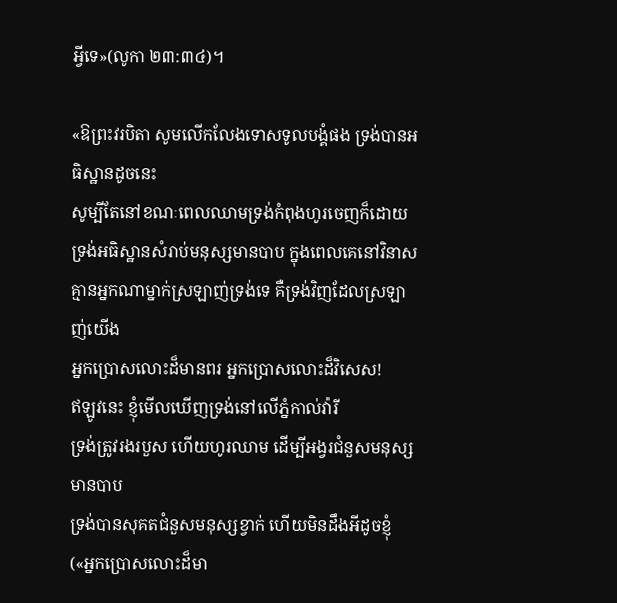អ្វីទេ»(លូកា ២៣:៣៤)។

«ឱព្រះវរបិតា សូមលើកលែងទោសទូលបង្គំផង ទ្រង់បានអធិស្ឋានដូចនេះ
សូម្បីតែនៅខណៈពេលឈាមទ្រង់កំពុងហូរចេញក៏ដោយ
ទ្រង់អធិស្ឋានសំរាប់មនុស្សមានបាប ក្នុងពេលគេនៅវិនាស
គ្មានអ្នកណាម្នាក់ស្រឡាញ់ទ្រង់ទេ គឺទ្រង់វិញដែលស្រឡាញ់យើង
អ្នកប្រោសលោះដ៏មានពរ អ្នកប្រោសលោះដ៏វិសេស!
ឥឡូវនេះ ខ្ញុំមើលឃើញទ្រង់នៅលើភ្នំកាល់វ៉ារី
ទ្រង់ត្រូវរងរបួស ហើយហូរឈាម ដើម្បីអង្វរជំនួសមនុស្សមានបាប
ទ្រង់បានសុគតជំនួសមនុស្សខ្វាក់ ហើយមិនដឹងអីដូចខ្ញុំ
(«អ្នកប្រោសលោះដ៏មា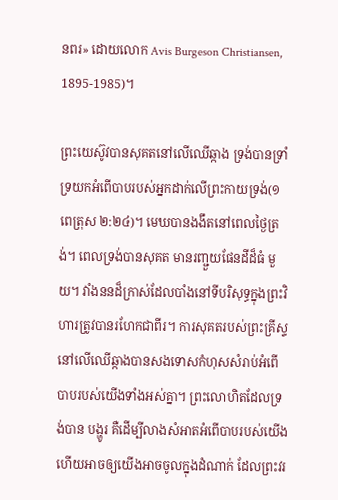នពរ» ដោយលោក Avis Burgeson Christiansen, 1895-1985)។

ព្រះយេស៊ូវបានសុគតនៅលើឈើឆ្កាង ទ្រង់បានទ្រាំទ្រយកអំពើបាបរបស់អ្នកដាក់លើព្រះកាយទ្រង់(១ពេត្រុស ២:២៤)។ មេឃបានងងឹតនៅពេលថ្ងៃត្រង់។ ពេលទ្រង់បានសុគត មានរញ្ជួយផែនដីដ៏ធំ មួយ។ វាំងននដ៏ក្រាស់ដែលបាំងនៅទីបរិសុទ្ធក្នុងព្រះវិហារត្រូវបានរហែកជាពីរ។ ការសុគតរបស់ព្រះគ្រីស្ទ នៅលើឈើឆ្កាងបានសងទោសកំហុសសំរាប់អំពើបាបរបស់យើងទាំងអស់គ្នា។ ព្រះលោហិតដែលទ្រង់បាន បង្ហូរ គឺដើម្បីលាងសំអាតអំពើបាបរបស់យើង ហើយអាចឲ្យយើងអាចចូលក្នុងដំណាក់ ដែលព្រះវរ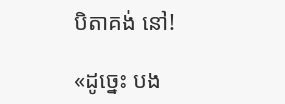បិតាគង់ នៅ!

«ដូច្នេះ បង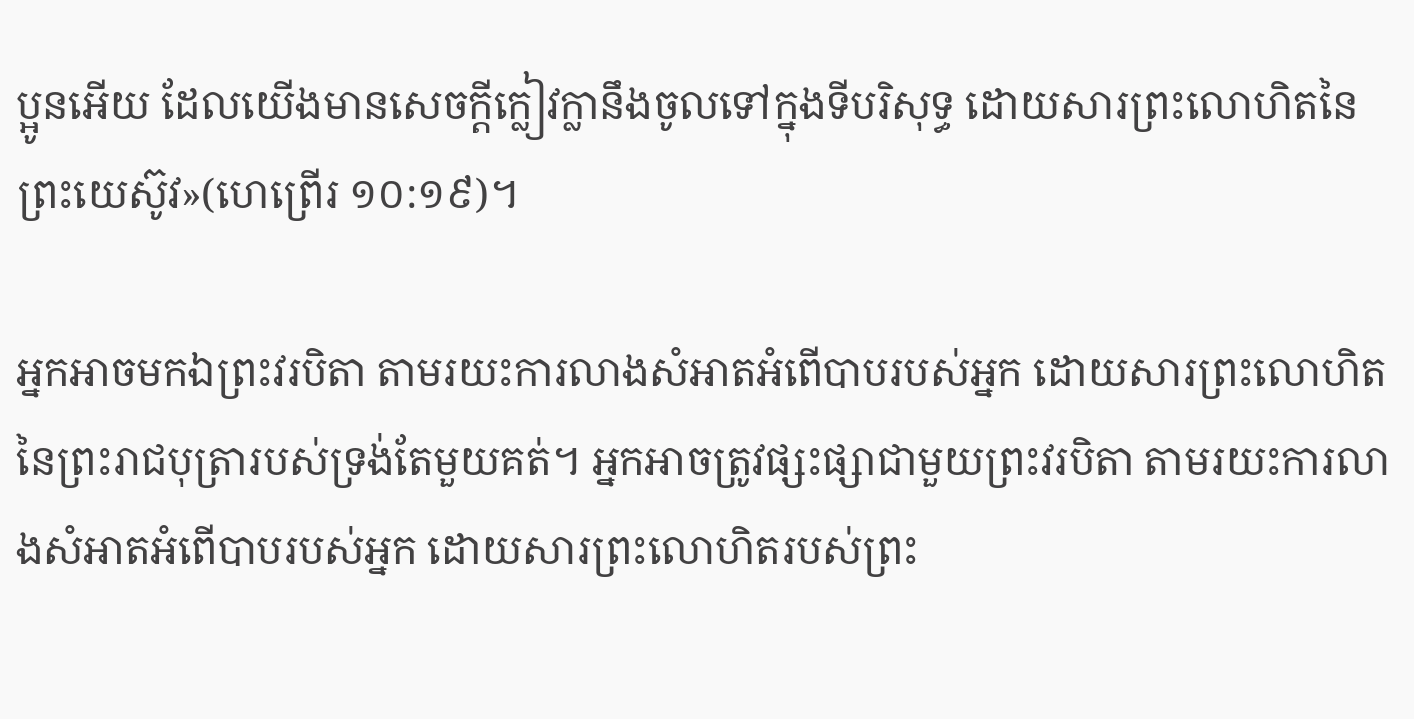ប្អូនអើយ ដែលយើងមានសេចក្តីក្លៀវក្លានឹងចូលទៅក្នុងទីបរិសុទ្ធ ដោយសារព្រះលោហិតនៃព្រះយេស៊ូវ»(ហេព្រើរ ១០:១៩)។

អ្នកអាចមកឯព្រះវរបិតា តាមរយះការលាងសំអាតអំពើបាបរបស់អ្នក ដោយសារព្រះលោហិតនៃព្រះរាជបុត្រារបស់ទ្រង់តែមួយគត់។ អ្នកអាចត្រូវផ្សះផ្សាជាមួយព្រះវរបិតា តាមរយះការលាងសំអាតអំពើបាបរបស់អ្នក ដោយសារព្រះលោហិតរបស់ព្រះ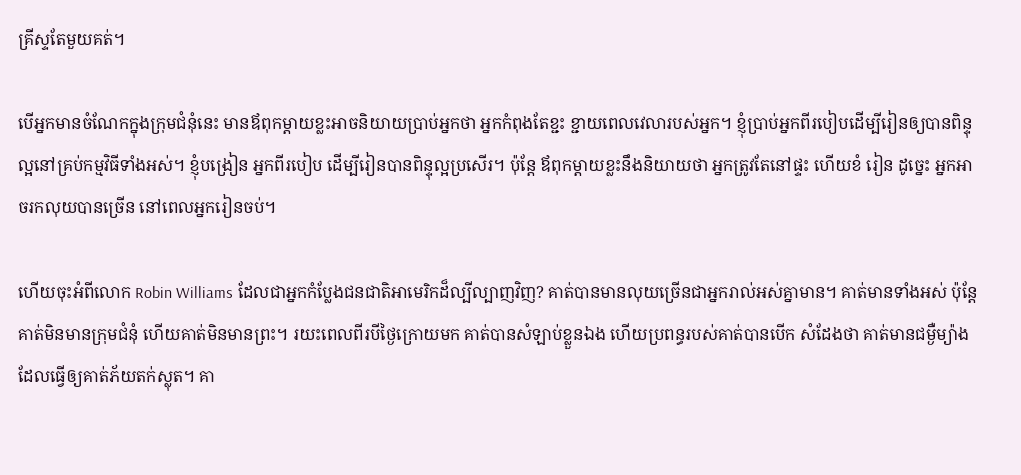គ្រីស្ទតែមួយគត់។

បើអ្នកមានចំណែកក្នុងក្រុមជំនុំនេះ មានឪពុកម្ដាយខ្លះអាចនិយាយប្រាប់អ្នកថា អ្នកកំពុងតែខ្ជះ ខ្ជាយពេលវេលារបស់អ្នក។ ខ្ញុំប្រាប់អ្នកពីរបៀបដើម្បីរៀនឲ្យបានពិន្ទុល្អនៅគ្រប់កម្មវិធីទាំងអស់។ ខ្ញុំបង្រៀន អ្នកពីរបៀប ដើម្បីរៀនបានពិន្ទុល្អប្រសើរ។ ប៉ុន្ដែ ឪពុកម្ដាយខ្លះនឹងនិយាយថា អ្នកត្រូវតែនៅផ្ទះ ហើយខំ រៀន ដូច្នេះ អ្នកអាចរកលុយបានច្រើន នៅពេលអ្នករៀនចប់។

ហើយចុះអំពីលោក Robin Williams ដែលជាអ្នកកំប្លែងជនជាតិអាមេរិកដ៏ល្បីល្បាញវិញ? គាត់បានមានលុយច្រើនជាអ្នករាល់អស់គ្នាមាន។ គាត់មានទាំងអស់ ប៉ុន្ដែ គាត់មិនមានក្រុមជំនុំ ហើយគាត់មិនមានព្រះ។ រយះពេលពីរបីថ្ងៃក្រោយមក គាត់បានសំឡាប់ខ្លួនឯង ហើយប្រពន្ធរបស់គាត់បានបើក សំដែងថា គាត់មានជម្ងឺម្យ៉ាងដែលធ្វើឲ្យគាត់ភ័យតក់ស្លុត។ គា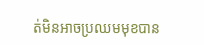ត់មិនអាចប្រឈមមុខបាន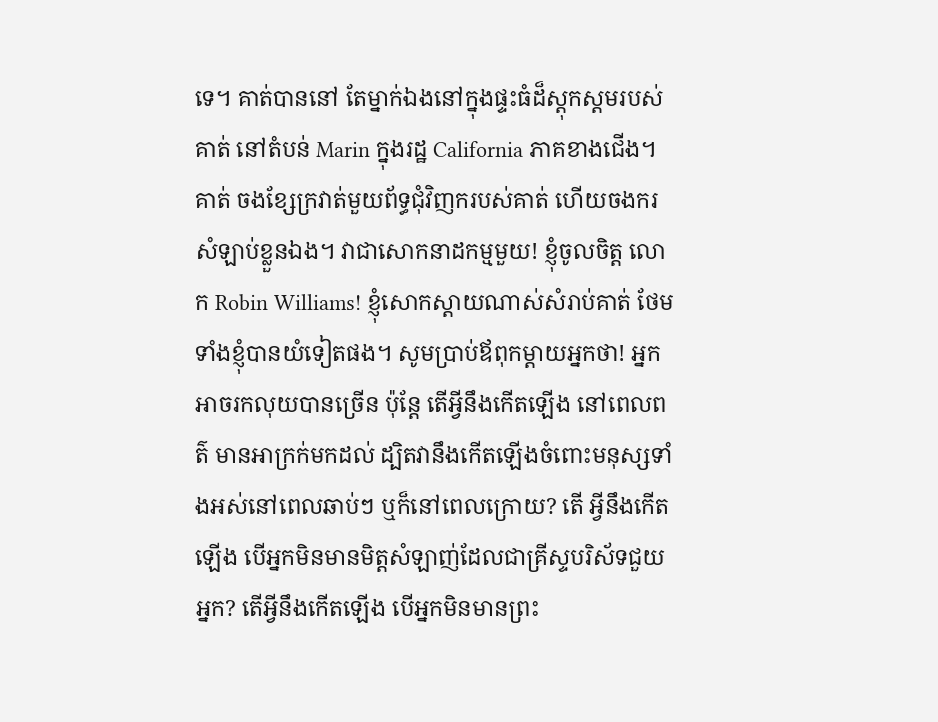ទេ។ គាត់បាននៅ តែម្នាក់ឯងនៅក្នុងផ្ទះធំដ៏ស្ដុកស្ដមរបស់គាត់ នៅតំបន់ Marin ក្នុងរដ្ឋ California ភាគខាងជើង។ គាត់ ចងខ្សែក្រវាត់មួយព័ទ្ធជុំវិញករបស់គាត់ ហើយចងករសំឡាប់ខ្លួនឯង។ វាជាសោកនាដកម្មមួយ! ខ្ញុំចូលចិត្ដ លោក Robin Williams! ខ្ញុំសោកស្ដាយណាស់សំរាប់គាត់ ថែមទាំងខ្ញុំបានយំទៀតផង។ សូមប្រាប់ឪពុកម្ដាយអ្នកថា! អ្នកអាចរកលុយបានច្រើន ប៉ុន្ដែ តើអ្វីនឹងកើតឡើង នៅពេលពត៌ មានអាក្រក់មកដល់ ដ្បិតវានឹងកើតឡើងចំពោះមនុស្សទាំងអស់នៅពេលឆាប់ៗ ឬក៏នៅពេលក្រោយ? តើ អ្វីនឹងកើតឡើង បើអ្នកមិនមានមិត្ដសំឡាញ់ដែលជាគ្រីស្ទបរិស័ទជួយអ្នក? តើអ្វីនឹងកើតឡើង បើអ្នកមិនមានព្រះ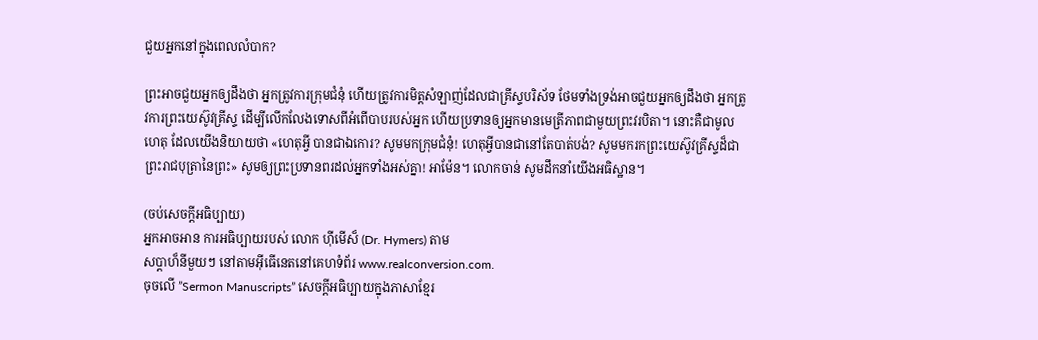ជួយអ្នកនៅក្នុងពេលលំបាក?

ព្រះអាចជួយអ្នកឲ្យដឹងថា អ្នកត្រូវការក្រុមជំនុំ ហើយត្រូវការមិត្ដសំឡាញ់ដែលជាគ្រីស្ទបរិស័ទ ថែមទាំងទ្រង់អាចជួយអ្នកឲ្យដឹងថា អ្នកត្រូវការព្រះយេស៊ូវគ្រីស្ទ ដើម្បីលើកលែងទោសពីអំពើបាបរបស់អ្នក ហើយប្រទានឲ្យអ្នកមានមេត្រីភាពជាមួយព្រះវរបិតា។ នោះគឺជាមូលហេតុ ដែលយើងនិយាយថា «ហេតុអ្វី បានជាឯកោរ? សូមមកក្រុមជំនុំ! ហេតុអ្វីបានជានៅតែបាត់បង់? សូមមករកព្រះយេស៊ូវគ្រីស្ទដ៏ជាព្រះរាជបុត្រានៃព្រះ» សូមឲ្យព្រះប្រទានពរដល់អ្នកទាំងអស់គ្នា! អាម៉ែន។ លោកចាន់ សូមដឹកនាំយើងអធិស្ឋាន។

(ចប់សេចក្ដីអធិប្បាយ)
អ្នកអាចអាន ការអធិប្បាយរបស់ លោក ហ៊ីមើស៏ (Dr. Hymers) តាម
សប្ដាហ៏នីមួយៗ នៅតាមអ៊ីធើនេតនៅគេហទំព័រ www.realconversion.com.
ចុចលើ ”Sermon Manuscripts” សេចក្ដីអធិប្បាយក្នុងភាសាខ្មែរ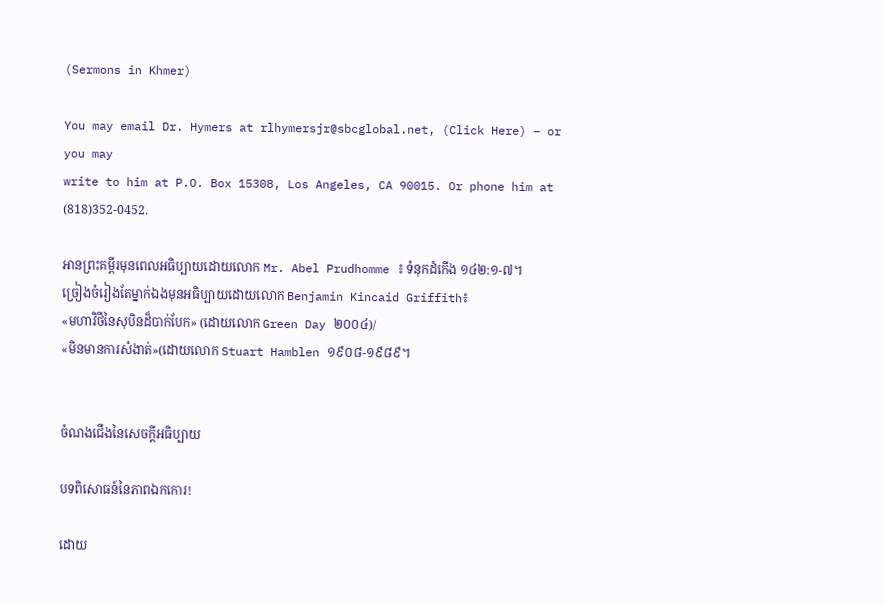(Sermons in Khmer)

You may email Dr. Hymers at rlhymersjr@sbcglobal.net, (Click Here) – or you may
write to him at P.O. Box 15308, Los Angeles, CA 90015. Or phone him at (818)352-0452.

អានព្រះគម្ពីរមុនពេលអធិប្បាយដោយលោក Mr. Abel Prudhomme ៖ ទំនុកដំកើង ១៤២:១-៧។
ច្រៀងចំរៀងតែម្នាក់ឯងមុនអធិប្បាយដោយលោក Benjamin Kincaid Griffith៖
«មហាវិថីនៃសុបិនដ៏បាក់បែក» (ដោយលោក Green Day ២០០៤)/
«មិនមានការសំងាត់»(ដោយលោក Stuart Hamblen ១៩០៨-១៩៨៩។


ចំណងជើងនៃសេចក្ដីអធិប្បាយ

បទពិសោធន៍នៃភាពឯកកោរ!

ដោយ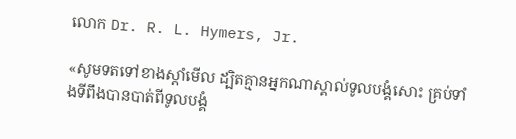លោក Dr. R. L. Hymers, Jr.

«សូមទតទៅខាងស្តាំមើល ដ្បិតគ្មានអ្នកណាស្គាល់ទូលបង្គំសោះ គ្រប់ទាំងទីពឹងបានបាត់ពីទូលបង្គំ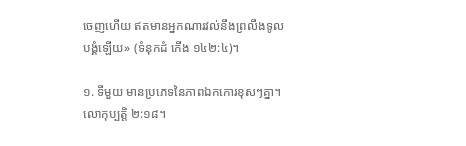ចេញហើយ ឥតមានអ្នកណារវល់នឹងព្រលឹងទូលបង្គំឡើយ» (ទំនុកដំ កើង ១៤២:៤)។

១. ទីមួយ មានប្រភេទនៃភាពឯកកោរខុសៗគ្នា។ លោកុប្បត្ដិ ២:១៨។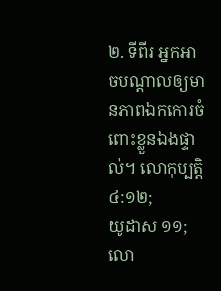២. ទីពីរ អ្នកអាចបណ្ដាលឲ្យមានភាពឯកកោរចំពោះខ្លួនឯងផ្ទាល់។ លោកុប្បត្ដិ ៤:១២;
យូដាស ១១; លោ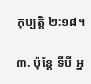កុប្បត្ដិ ២:១៨។

៣. ប៉ុន្ដែ ទីបី អ្ន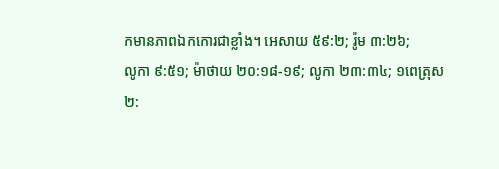កមានភាពឯកកោរជាខ្លាំង។ អេសាយ ៥៩:២; រ៉ូម ៣:២៦;
លូកា ៩:៥១; ម៉ាថាយ ២០:១៨-១៩; លូកា ២៣:៣៤; ១ពេត្រុស ២: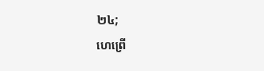២៤;
ហេព្រើ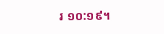រ ១០:១៩។